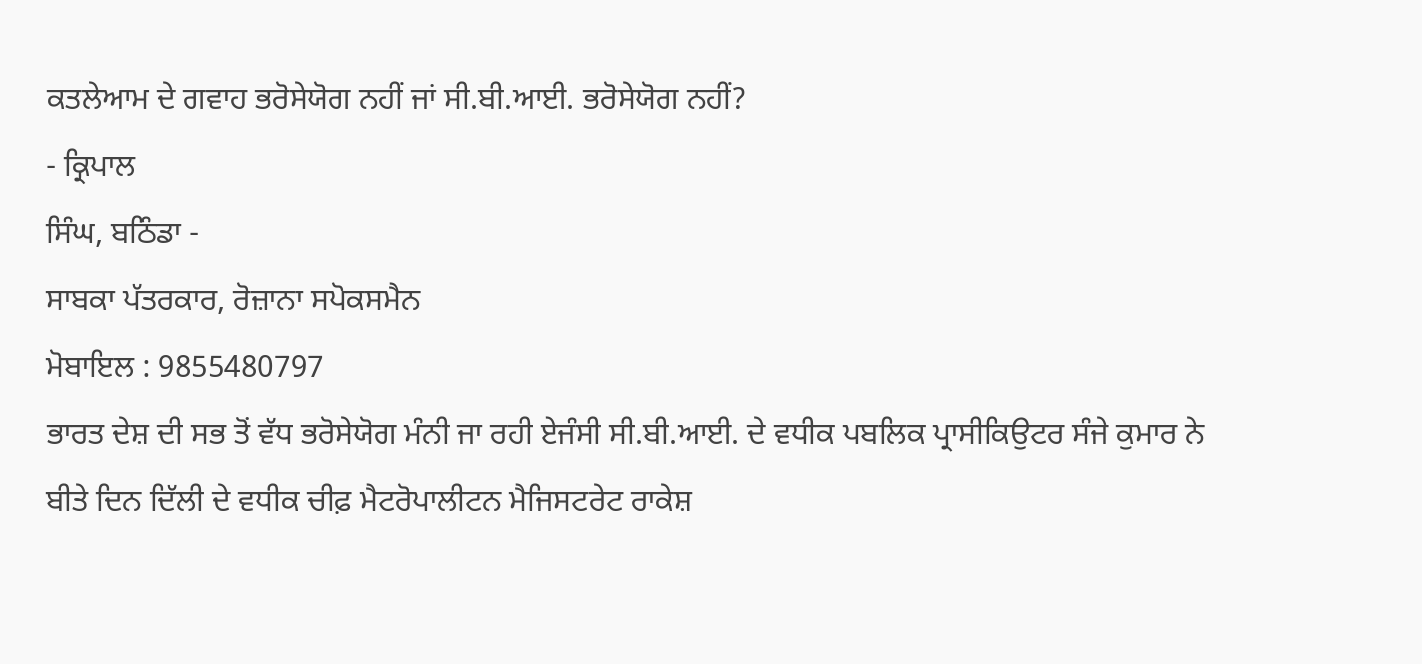ਕਤਲੇਆਮ ਦੇ ਗਵਾਹ ਭਰੋਸੇਯੋਗ ਨਹੀਂ ਜਾਂ ਸੀ.ਬੀ.ਆਈ. ਭਰੋਸੇਯੋਗ ਨਹੀਂ?
- ਕ੍ਰਿਪਾਲ
ਸਿੰਘ, ਬਠਿੰਡਾ -
ਸਾਬਕਾ ਪੱਤਰਕਾਰ, ਰੋਜ਼ਾਨਾ ਸਪੋਕਸਮੈਨ
ਮੋਬਾਇਲ : 9855480797
ਭਾਰਤ ਦੇਸ਼ ਦੀ ਸਭ ਤੋਂ ਵੱਧ ਭਰੋਸੇਯੋਗ ਮੰਨੀ ਜਾ ਰਹੀ ਏਜੰਸੀ ਸੀ.ਬੀ.ਆਈ. ਦੇ ਵਧੀਕ ਪਬਲਿਕ ਪ੍ਰਾਸੀਕਿਉਟਰ ਸੰਜੇ ਕੁਮਾਰ ਨੇ ਬੀਤੇ ਦਿਨ ਦਿੱਲੀ ਦੇ ਵਧੀਕ ਚੀਫ਼ ਮੈਟਰੋਪਾਲੀਟਨ ਮੈਜਿਸਟਰੇਟ ਰਾਕੇਸ਼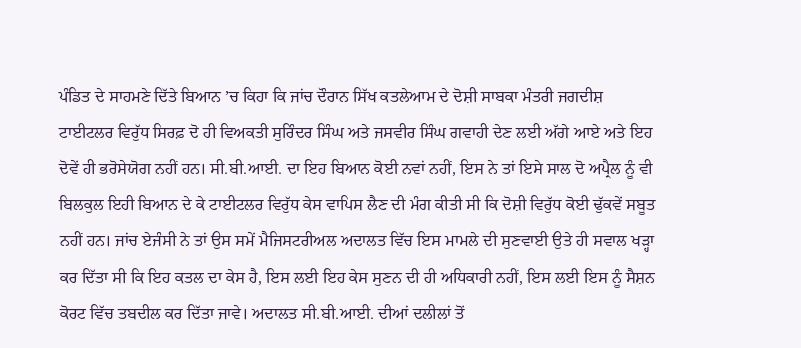ਪੰਡਿਤ ਦੇ ਸਾਹਮਣੇ ਦਿੱਤੇ ਬਿਆਨ ’ਚ ਕਿਹਾ ਕਿ ਜਾਂਚ ਦੌਰਾਨ ਸਿੱਖ ਕਤਲੇਆਮ ਦੇ ਦੋਸ਼ੀ ਸਾਬਕਾ ਮੰਤਰੀ ਜਗਦੀਸ਼ ਟਾਈਟਲਰ ਵਿਰੁੱਧ ਸਿਰਫ਼ ਦੋ ਹੀ ਵਿਅਕਤੀ ਸੁਰਿੰਦਰ ਸਿੰਘ ਅਤੇ ਜਸਵੀਰ ਸਿੰਘ ਗਵਾਹੀ ਦੇਣ ਲਈ ਅੱਗੇ ਆਏ ਅਤੇ ਇਹ ਦੋਵੇਂ ਹੀ ਭਰੋਸੇਯੋਗ ਨਹੀਂ ਹਨ। ਸੀ.ਬੀ.ਆਈ. ਦਾ ਇਹ ਬਿਆਨ ਕੋਈ ਨਵਾਂ ਨਹੀਂ, ਇਸ ਨੇ ਤਾਂ ਇਸੇ ਸਾਲ ਦੋ ਅਪ੍ਰੈਲ ਨੂੰ ਵੀ ਬਿਲਕੁਲ ਇਹੀ ਬਿਆਨ ਦੇ ਕੇ ਟਾਈਟਲਰ ਵਿਰੁੱਧ ਕੇਸ ਵਾਪਿਸ ਲੈਣ ਦੀ ਮੰਗ ਕੀਤੀ ਸੀ ਕਿ ਦੋਸ਼ੀ ਵਿਰੁੱਧ ਕੋਈ ਢੁੱਕਵੇਂ ਸਬੂਤ ਨਹੀਂ ਹਨ। ਜਾਂਚ ਏਜੰਸੀ ਨੇ ਤਾਂ ਉਸ ਸਮੇਂ ਮੈਜਿਸਟਰੀਅਲ ਅਦਾਲਤ ਵਿੱਚ ਇਸ ਮਾਮਲੇ ਦੀ ਸੁਣਵਾਈ ਉਤੇ ਹੀ ਸਵਾਲ ਖੜ੍ਹਾ ਕਰ ਦਿੱਤਾ ਸੀ ਕਿ ਇਹ ਕਤਲ ਦਾ ਕੇਸ ਹੈ, ਇਸ ਲਈ ਇਹ ਕੇਸ ਸੁਣਨ ਦੀ ਹੀ ਅਧਿਕਾਰੀ ਨਹੀਂ, ਇਸ ਲਈ ਇਸ ਨੂੰ ਸੈਸ਼ਨ ਕੋਰਟ ਵਿੱਚ ਤਬਦੀਲ ਕਰ ਦਿੱਤਾ ਜਾਵੇ। ਅਦਾਲਤ ਸੀ.ਬੀ.ਆਈ. ਦੀਆਂ ਦਲੀਲਾਂ ਤੋਂ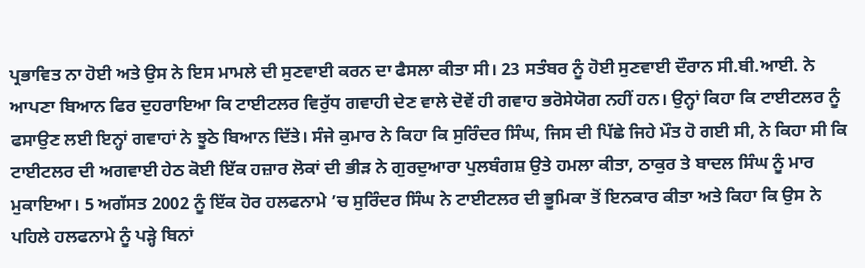ਪ੍ਰਭਾਵਿਤ ਨਾ ਹੋਈ ਅਤੇ ਉਸ ਨੇ ਇਸ ਮਾਮਲੇ ਦੀ ਸੁਣਵਾਈ ਕਰਨ ਦਾ ਫੈਸਲਾ ਕੀਤਾ ਸੀ। 23 ਸਤੰਬਰ ਨੂੰ ਹੋਈ ਸੁਣਵਾਈ ਦੌਰਾਨ ਸੀ.ਬੀ.ਆਈ. ਨੇ ਆਪਣਾ ਬਿਆਨ ਫਿਰ ਦੁਹਰਾਇਆ ਕਿ ਟਾਈਟਲਰ ਵਿਰੁੱਧ ਗਵਾਹੀ ਦੇਣ ਵਾਲੇ ਦੋਵੇਂ ਹੀ ਗਵਾਹ ਭਰੋਸੇਯੋਗ ਨਹੀਂ ਹਨ। ਉਨ੍ਹਾਂ ਕਿਹਾ ਕਿ ਟਾਈਟਲਰ ਨੂੰ ਫਸਾਉਣ ਲਈ ਇਨ੍ਹਾਂ ਗਵਾਹਾਂ ਨੇ ਝੂਠੇ ਬਿਆਨ ਦਿੱਤੇ। ਸੰਜੇ ਕੁਮਾਰ ਨੇ ਕਿਹਾ ਕਿ ਸੁਰਿੰਦਰ ਸਿੰਘ, ਜਿਸ ਦੀ ਪਿੱਛੇ ਜਿਹੇ ਮੌਤ ਹੋ ਗਈ ਸੀ, ਨੇ ਕਿਹਾ ਸੀ ਕਿ ਟਾਈਟਲਰ ਦੀ ਅਗਵਾਈ ਹੇਠ ਕੋਈ ਇੱਕ ਹਜ਼ਾਰ ਲੋਕਾਂ ਦੀ ਭੀੜ ਨੇ ਗੁਰਦੁਆਰਾ ਪੁਲਬੰਗਸ਼ ਉਤੇ ਹਮਲਾ ਕੀਤਾ, ਠਾਕੁਰ ਤੇ ਬਾਦਲ ਸਿੰਘ ਨੂੰ ਮਾਰ ਮੁਕਾਇਆ। 5 ਅਗੱਸਤ 2002 ਨੂੰ ਇੱਕ ਹੋਰ ਹਲਫਨਾਮੇ ’ਚ ਸੁਰਿੰਦਰ ਸਿੰਘ ਨੇ ਟਾਈਟਲਰ ਦੀ ਭੂਮਿਕਾ ਤੋਂ ਇਨਕਾਰ ਕੀਤਾ ਅਤੇ ਕਿਹਾ ਕਿ ਉਸ ਨੇ ਪਹਿਲੇ ਹਲਫਨਾਮੇ ਨੂੰ ਪੜ੍ਹੇ ਬਿਨਾਂ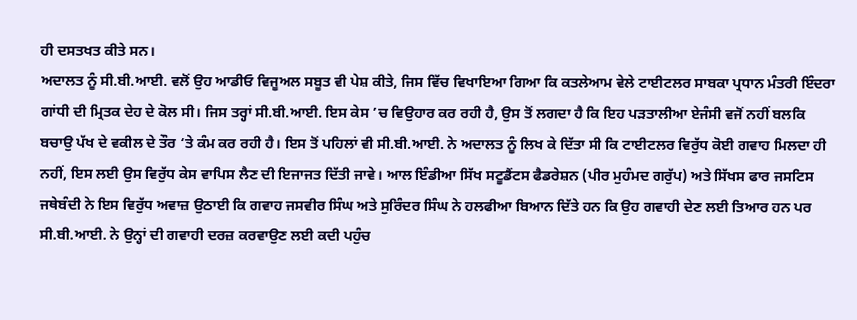ਹੀ ਦਸਤਖਤ ਕੀਤੇ ਸਨ।
ਅਦਾਲਤ ਨੂੰ ਸੀ.ਬੀ.ਆਈ. ਵਲੋਂ ਉਹ ਆਡੀਓ ਵਿਜੂਅਲ ਸਬੂਤ ਵੀ ਪੇਸ਼ ਕੀਤੇ, ਜਿਸ ਵਿੱਚ ਵਿਖਾਇਆ ਗਿਆ ਕਿ ਕਤਲੇਆਮ ਵੇਲੇ ਟਾਈਟਲਰ ਸਾਬਕਾ ਪ੍ਰਧਾਨ ਮੰਤਰੀ ਇੰਦਰਾ ਗਾਂਧੀ ਦੀ ਮ੍ਰਿਤਕ ਦੇਹ ਦੇ ਕੋਲ ਸੀ। ਜਿਸ ਤਰ੍ਹਾਂ ਸੀ.ਬੀ.ਆਈ. ਇਸ ਕੇਸ ’ਚ ਵਿਉਹਾਰ ਕਰ ਰਹੀ ਹੈ, ਉਸ ਤੋਂ ਲਗਦਾ ਹੈ ਕਿ ਇਹ ਪੜਤਾਲੀਆ ਏਜੰਸੀ ਵਜੋਂ ਨਹੀਂ ਬਲਕਿ ਬਚਾਉ ਪੱਖ ਦੇ ਵਕੀਲ ਦੇ ਤੌਰ ‘ਤੇ ਕੰਮ ਕਰ ਰਹੀ ਹੈ। ਇਸ ਤੋਂ ਪਹਿਲਾਂ ਵੀ ਸੀ.ਬੀ.ਆਈ. ਨੇ ਅਦਾਲਤ ਨੂੰ ਲਿਖ ਕੇ ਦਿੱਤਾ ਸੀ ਕਿ ਟਾਈਟਲਰ ਵਿਰੁੱਧ ਕੋਈ ਗਵਾਹ ਮਿਲਦਾ ਹੀ ਨਹੀਂ, ਇਸ ਲਈ ਉਸ ਵਿਰੁੱਧ ਕੇਸ ਵਾਪਿਸ ਲੈਣ ਦੀ ਇਜਾਜਤ ਦਿੱਤੀ ਜਾਵੇ। ਆਲ ਇੰਡੀਆ ਸਿੱਖ ਸਟੂਡੈਂਟਸ ਫੈਡਰੇਸ਼ਨ (ਪੀਰ ਮੁਹੰਮਦ ਗਰੁੱਪ) ਅਤੇ ਸਿੱਖਸ ਫਾਰ ਜਸਟਿਸ ਜਥੇਬੰਦੀ ਨੇ ਇਸ ਵਿਰੁੱਧ ਅਵਾਜ਼ ਉਠਾਈ ਕਿ ਗਵਾਹ ਜਸਵੀਰ ਸਿੰਘ ਅਤੇ ਸੁਰਿੰਦਰ ਸਿੰਘ ਨੇ ਹਲਫੀਆ ਬਿਆਨ ਦਿੱਤੇ ਹਨ ਕਿ ਉਹ ਗਵਾਹੀ ਦੇਣ ਲਈ ਤਿਆਰ ਹਨ ਪਰ ਸੀ.ਬੀ.ਆਈ. ਨੇ ਉਨ੍ਹਾਂ ਦੀ ਗਵਾਹੀ ਦਰਜ਼ ਕਰਵਾਉਣ ਲਈ ਕਦੀ ਪਹੁੰਚ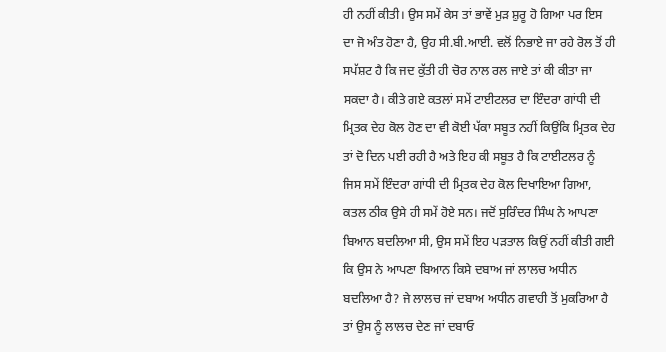ਹੀ ਨਹੀਂ ਕੀਤੀ। ਉਸ ਸਮੇਂ ਕੇਸ ਤਾਂ ਭਾਵੇਂ ਮੁੜ ਸ਼ੁਰੂ ਹੋ ਗਿਆ ਪਰ ਇਸ ਦਾ ਜੋ ਅੰਤ ਹੋਣਾ ਹੈ, ਉਹ ਸੀ.ਬੀ.ਆਈ. ਵਲੋਂ ਨਿਭਾਏ ਜਾ ਰਹੇ ਰੋਲ ਤੋਂ ਹੀ ਸਪੱਸ਼ਟ ਹੈ ਕਿ ਜਦ ਕੁੱਤੀ ਹੀ ਚੋਰ ਨਾਲ ਰਲ ਜਾਏ ਤਾਂ ਕੀ ਕੀਤਾ ਜਾ ਸਕਦਾ ਹੈ। ਕੀਤੇ ਗਏ ਕਤਲਾਂ ਸਮੇਂ ਟਾਈਟਲਰ ਦਾ ਇੰਦਰਾ ਗਾਂਧੀ ਦੀ ਮ੍ਰਿਤਕ ਦੇਹ ਕੋਲ ਹੋਣ ਦਾ ਵੀ ਕੋਈ ਪੱਕਾ ਸਬੂਤ ਨਹੀਂ ਕਿਉਂਕਿ ਮ੍ਰਿਤਕ ਦੇਹ ਤਾਂ ਦੋ ਦਿਨ ਪਈ ਰਹੀ ਹੈ ਅਤੇ ਇਹ ਕੀ ਸਬੂਤ ਹੈ ਕਿ ਟਾਈਟਲਰ ਨੂੰ ਜਿਸ ਸਮੇਂ ਇੰਦਰਾ ਗਾਂਧੀ ਦੀ ਮ੍ਰਿਤਕ ਦੇਹ ਕੋਲ ਦਿਖਾਇਆ ਗਿਆ, ਕਤਲ ਠੀਕ ਉਸੇ ਹੀ ਸਮੇਂ ਹੋਏ ਸਨ। ਜਦੋਂ ਸੁਰਿੰਦਰ ਸਿੰਘ ਨੇ ਆਪਣਾ ਬਿਆਨ ਬਦਲਿਆ ਸੀ, ਉਸ ਸਮੇਂ ਇਹ ਪੜਤਾਲ ਕਿਉਂ ਨਹੀਂ ਕੀਤੀ ਗਈ ਕਿ ਉਸ ਨੇ ਆਪਣਾ ਬਿਆਨ ਕਿਸੇ ਦਬਾਅ ਜਾਂ ਲਾਲਚ ਅਧੀਨ ਬਦਲਿਆ ਹੈ? ਜੇ ਲਾਲਚ ਜਾਂ ਦਬਾਅ ਅਧੀਨ ਗਵਾਹੀ ਤੋਂ ਮੁਕਰਿਆ ਹੈ ਤਾਂ ਉਸ ਨੂੰ ਲਾਲਚ ਦੇਣ ਜਾਂ ਦਬਾਓ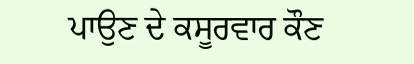ਪਾਉਣ ਦੇ ਕਸੂਰਵਾਰ ਕੌਣ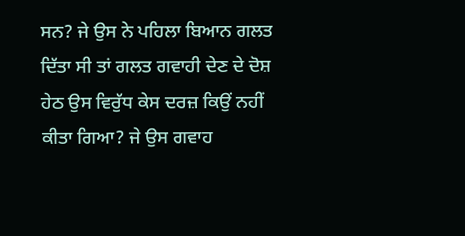ਸਨ? ਜੇ ਉਸ ਨੇ ਪਹਿਲਾ ਬਿਆਨ ਗਲਤ ਦਿੱਤਾ ਸੀ ਤਾਂ ਗਲਤ ਗਵਾਹੀ ਦੇਣ ਦੇ ਦੋਸ਼ ਹੇਠ ਉਸ ਵਿਰੁੱਧ ਕੇਸ ਦਰਜ਼ ਕਿਉਂ ਨਹੀਂ ਕੀਤਾ ਗਿਆ? ਜੇ ਉਸ ਗਵਾਹ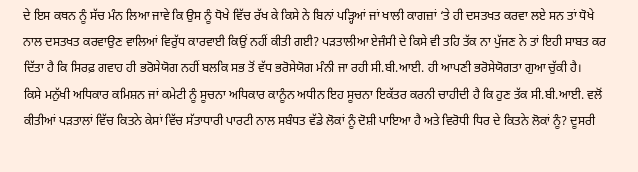ਦੇ ਇਸ ਕਥਨ ਨੂੰ ਸੱਚ ਮੰਨ ਲਿਆ ਜਾਵੇ ਕਿ ਉਸ ਨੂੰ ਧੋਖੇ ਵਿੱਚ ਰੱਖ ਕੇ ਕਿਸੇ ਨੇ ਬਿਨਾਂ ਪੜ੍ਹਿਆਂ ਜਾਂ ਖਾਲੀ ਕਾਗਜ਼ਾਂ ‘ਤੇ ਹੀ ਦਸਤਖਤ ਕਰਵਾ ਲਏ ਸਨ ਤਾਂ ਧੋਖੇ ਨਾਲ ਦਸਤਖਤ ਕਰਵਾਉਣ ਵਾਲਿਆਂ ਵਿਰੁੱਧ ਕਾਰਵਾਈ ਕਿਉਂ ਨਹੀਂ ਕੀਤੀ ਗਈ? ਪੜਤਾਲੀਆ ਏਜੰਸੀ ਦੇ ਕਿਸੇ ਵੀ ਤਹਿ ਤੱਕ ਨਾ ਪੁੱਜਣ ਨੇ ਤਾਂ ਇਹੀ ਸਾਬਤ ਕਰ ਦਿੱਤਾ ਹੈ ਕਿ ਸਿਰਫ਼ ਗਵਾਹ ਹੀ ਭਰੋਸੇਯੋਗ ਨਹੀਂ ਬਲਕਿ ਸਭ ਤੋਂ ਵੱਧ ਭਰੋਸੇਯੋਗ ਮੰਨੀ ਜਾ ਰਹੀ ਸੀ.ਬੀ.ਆਈ. ਹੀ ਆਪਣੀ ਭਰੋਸੇਯੋਗਤਾ ਗੁਆ ਚੁੱਕੀ ਹੈ।
ਕਿਸੇ ਮਨੁੱਖੀ ਅਧਿਕਾਰ ਕਮਿਸ਼ਨ ਜਾਂ ਕਮੇਟੀ ਨੂੰ ਸੂਚਨਾ ਅਧਿਕਾਰ ਕਾਨੂੰਨ ਅਧੀਨ ਇਹ ਸੂਚਨਾ ਇਕੱਤਰ ਕਰਨੀ ਚਾਹੀਦੀ ਹੈ ਕਿ ਹੁਣ ਤੱਕ ਸੀ.ਬੀ.ਆਈ. ਵਲੋਂ ਕੀਤੀਆਂ ਪੜਤਾਲਾਂ ਵਿੱਚ ਕਿਤਨੇ ਕੇਸਾਂ ਵਿੱਚ ਸੱਤਾਧਾਰੀ ਪਾਰਟੀ ਨਾਲ ਸਬੰਧਤ ਵੱਡੇ ਲੋਕਾਂ ਨੂੰ ਦੋਸ਼ੀ ਪਾਇਆ ਹੈ ਅਤੇ ਵਿਰੋਧੀ ਧਿਰ ਦੇ ਕਿਤਨੇ ਲੋਕਾਂ ਨੂੰ? ਦੂਸਰੀ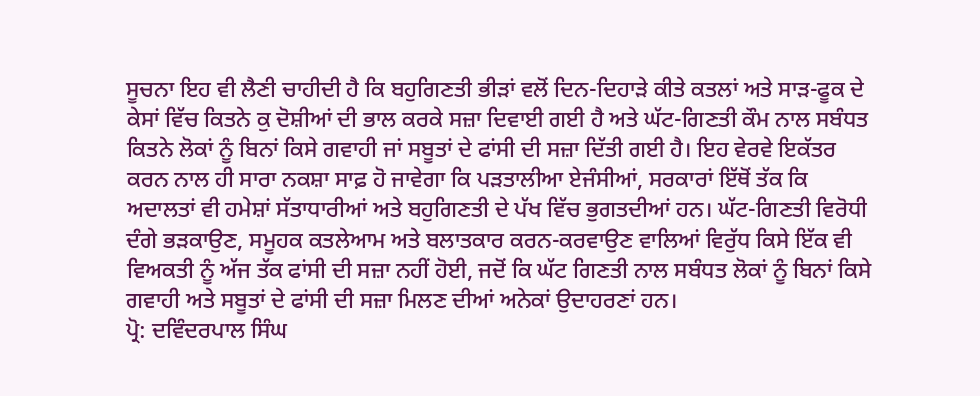ਸੂਚਨਾ ਇਹ ਵੀ ਲੈਣੀ ਚਾਹੀਦੀ ਹੈ ਕਿ ਬਹੁਗਿਣਤੀ ਭੀੜਾਂ ਵਲੋਂ ਦਿਨ-ਦਿਹਾੜੇ ਕੀਤੇ ਕਤਲਾਂ ਅਤੇ ਸਾੜ-ਫੂਕ ਦੇ ਕੇਸਾਂ ਵਿੱਚ ਕਿਤਨੇ ਕੁ ਦੋਸ਼ੀਆਂ ਦੀ ਭਾਲ ਕਰਕੇ ਸਜ਼ਾ ਦਿਵਾਈ ਗਈ ਹੈ ਅਤੇ ਘੱਟ-ਗਿਣਤੀ ਕੌਮ ਨਾਲ ਸਬੰਧਤ ਕਿਤਨੇ ਲੋਕਾਂ ਨੂੰ ਬਿਨਾਂ ਕਿਸੇ ਗਵਾਹੀ ਜਾਂ ਸਬੂਤਾਂ ਦੇ ਫਾਂਸੀ ਦੀ ਸਜ਼ਾ ਦਿੱਤੀ ਗਈ ਹੈ। ਇਹ ਵੇਰਵੇ ਇਕੱਤਰ ਕਰਨ ਨਾਲ ਹੀ ਸਾਰਾ ਨਕਸ਼ਾ ਸਾਫ਼ ਹੋ ਜਾਵੇਗਾ ਕਿ ਪੜਤਾਲੀਆ ਏਜੰਸੀਆਂ, ਸਰਕਾਰਾਂ ਇੱਥੋਂ ਤੱਕ ਕਿ ਅਦਾਲਤਾਂ ਵੀ ਹਮੇਸ਼ਾਂ ਸੱਤਾਧਾਰੀਆਂ ਅਤੇ ਬਹੁਗਿਣਤੀ ਦੇ ਪੱਖ ਵਿੱਚ ਭੁਗਤਦੀਆਂ ਹਨ। ਘੱਟ-ਗਿਣਤੀ ਵਿਰੋਧੀ ਦੰਗੇ ਭੜਕਾਉਣ, ਸਮੂਹਕ ਕਤਲੇਆਮ ਅਤੇ ਬਲਾਤਕਾਰ ਕਰਨ-ਕਰਵਾਉਣ ਵਾਲਿਆਂ ਵਿਰੁੱਧ ਕਿਸੇ ਇੱਕ ਵੀ ਵਿਅਕਤੀ ਨੂੰ ਅੱਜ ਤੱਕ ਫਾਂਸੀ ਦੀ ਸਜ਼ਾ ਨਹੀਂ ਹੋਈ, ਜਦੋਂ ਕਿ ਘੱਟ ਗਿਣਤੀ ਨਾਲ ਸਬੰਧਤ ਲੋਕਾਂ ਨੂੰ ਬਿਨਾਂ ਕਿਸੇ ਗਵਾਹੀ ਅਤੇ ਸਬੂਤਾਂ ਦੇ ਫਾਂਸੀ ਦੀ ਸਜ਼ਾ ਮਿਲਣ ਦੀਆਂ ਅਨੇਕਾਂ ਉਦਾਹਰਣਾਂ ਹਨ।
ਪ੍ਰੋ: ਦਵਿੰਦਰਪਾਲ ਸਿੰਘ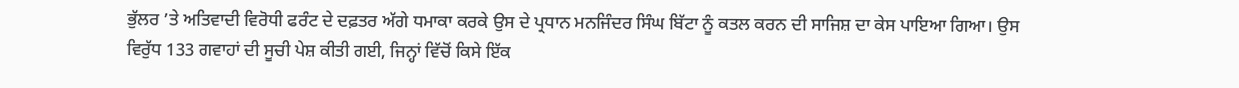ਭੁੱਲਰ ’ਤੇ ਅਤਿਵਾਦੀ ਵਿਰੋਧੀ ਫਰੰਟ ਦੇ ਦਫ਼ਤਰ ਅੱਗੇ ਧਮਾਕਾ ਕਰਕੇ ਉਸ ਦੇ ਪ੍ਰਧਾਨ ਮਨਜਿੰਦਰ ਸਿੰਘ ਬਿੱਟਾ ਨੂੰ ਕਤਲ ਕਰਨ ਦੀ ਸਾਜਿਸ਼ ਦਾ ਕੇਸ ਪਾਇਆ ਗਿਆ। ਉਸ ਵਿਰੁੱਧ 133 ਗਵਾਹਾਂ ਦੀ ਸੂਚੀ ਪੇਸ਼ ਕੀਤੀ ਗਈ, ਜਿਨ੍ਹਾਂ ਵਿੱਚੋਂ ਕਿਸੇ ਇੱਕ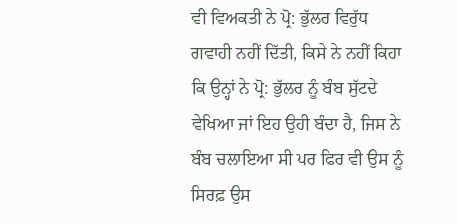ਵੀ ਵਿਅਕਤੀ ਨੇ ਪ੍ਰੋ: ਭੁੱਲਰ ਵਿਰੁੱਧ ਗਵਾਹੀ ਨਹੀਂ ਦਿੱਤੀ, ਕਿਸੇ ਨੇ ਨਹੀਂ ਕਿਹਾ ਕਿ ਉਨ੍ਹਾਂ ਨੇ ਪ੍ਰੋ: ਭੁੱਲਰ ਨੂੰ ਬੰਬ ਸੁੱਟਦੇ ਵੇਖਿਆ ਜਾਂ ਇਹ ਉਹੀ ਬੰਦਾ ਹੈ, ਜਿਸ ਨੇ ਬੰਬ ਚਲਾਇਆ ਸੀ ਪਰ ਫਿਰ ਵੀ ਉਸ ਨੂੰ ਸਿਰਫ਼ ਉਸ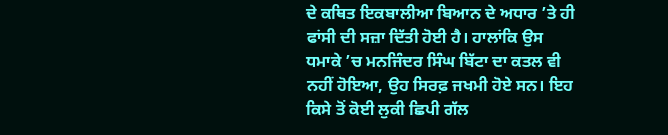ਦੇ ਕਥਿਤ ਇਕਬਾਲੀਆ ਬਿਆਨ ਦੇ ਅਧਾਰ ’ਤੇ ਹੀ ਫਾਂਸੀ ਦੀ ਸਜ਼ਾ ਦਿੱਤੀ ਹੋਈ ਹੈ। ਹਾਲਾਂਕਿ ਉਸ ਧਮਾਕੇ ’ਚ ਮਨਜਿੰਦਰ ਸਿੰਘ ਬਿੱਟਾ ਦਾ ਕਤਲ ਵੀ ਨਹੀਂ ਹੋਇਆ, ਉਹ ਸਿਰਫ਼ ਜਖਮੀ ਹੋਏ ਸਨ। ਇਹ ਕਿਸੇ ਤੋਂ ਕੋਈ ਲੁਕੀ ਛਿਪੀ ਗੱਲ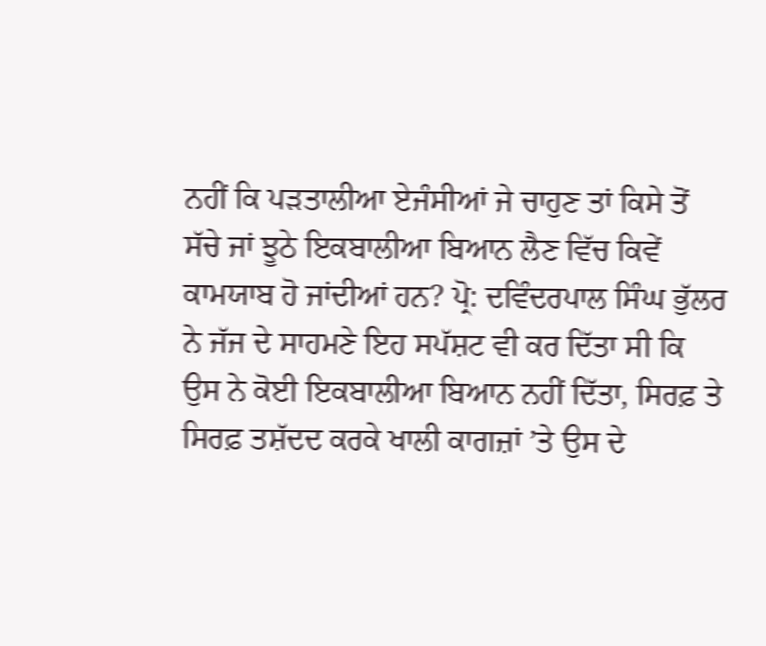ਨਹੀਂ ਕਿ ਪੜਤਾਲੀਆ ਏਜੰਸੀਆਂ ਜੇ ਚਾਹੁਣ ਤਾਂ ਕਿਸੇ ਤੋਂ ਸੱਚੇ ਜਾਂ ਝੂਠੇ ਇਕਬਾਲੀਆ ਬਿਆਨ ਲੈਣ ਵਿੱਚ ਕਿਵੇਂ ਕਾਮਯਾਬ ਹੋ ਜਾਂਦੀਆਂ ਹਨ? ਪ੍ਰੋ: ਦਵਿੰਦਰਪਾਲ ਸਿੰਘ ਭੁੱਲਰ ਨੇ ਜੱਜ ਦੇ ਸਾਹਮਣੇ ਇਹ ਸਪੱਸ਼ਟ ਵੀ ਕਰ ਦਿੱਤਾ ਸੀ ਕਿ ਉਸ ਨੇ ਕੋਈ ਇਕਬਾਲੀਆ ਬਿਆਨ ਨਹੀਂ ਦਿੱਤਾ, ਸਿਰਫ਼ ਤੇ ਸਿਰਫ਼ ਤਸ਼ੱਦਦ ਕਰਕੇ ਖਾਲੀ ਕਾਗਜ਼ਾਂ ’ਤੇ ਉਸ ਦੇ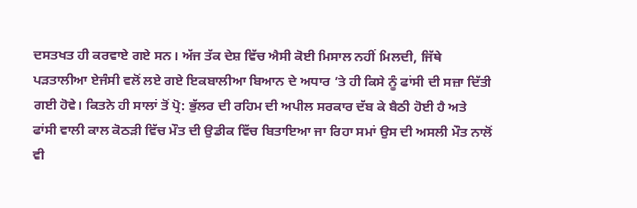ਦਸਤਖਤ ਹੀ ਕਰਵਾਏ ਗਏ ਸਨ। ਅੱਜ ਤੱਕ ਦੇਸ਼ ਵਿੱਚ ਐਸੀ ਕੋਈ ਮਿਸਾਲ ਨਹੀਂ ਮਿਲਦੀ, ਜਿੱਥੇ ਪੜਤਾਲੀਆ ਏਜੰਸੀ ਵਲੋਂ ਲਏ ਗਏ ਇਕਬਾਲੀਆ ਬਿਆਨ ਦੇ ਅਧਾਰ ’ਤੇ ਹੀ ਕਿਸੇ ਨੂੰ ਫਾਂਸੀ ਦੀ ਸਜ਼ਾ ਦਿੱਤੀ ਗਈ ਹੋਵੇ। ਕਿਤਨੇ ਹੀ ਸਾਲਾਂ ਤੋਂ ਪ੍ਰੋ: ਭੁੱਲਰ ਦੀ ਰਹਿਮ ਦੀ ਅਪੀਲ ਸਰਕਾਰ ਦੱਬ ਕੇ ਬੈਠੀ ਹੋਈ ਹੈ ਅਤੇ ਫਾਂਸੀ ਵਾਲੀ ਕਾਲ ਕੋਠੜੀ ਵਿੱਚ ਮੌਤ ਦੀ ਉਡੀਕ ਵਿੱਚ ਬਿਤਾਇਆ ਜਾ ਰਿਹਾ ਸਮਾਂ ਉਸ ਦੀ ਅਸਲੀ ਮੌਤ ਨਾਲੋਂ ਵੀ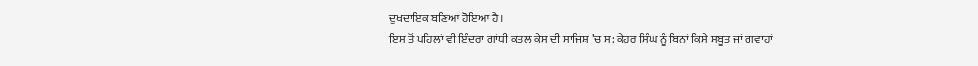ਦੁਖਦਾਇਕ ਬਣਿਆ ਹੋਇਆ ਹੈ।
ਇਸ ਤੋਂ ਪਹਿਲਾਂ ਵੀ ਇੰਦਰਾ ਗਾਂਧੀ ਕਤਲ ਕੇਸ ਦੀ ਸਾਜਿਸ਼ ’ਚ ਸ: ਕੇਹਰ ਸਿੰਘ ਨੂੰ ਬਿਨਾਂ ਕਿਸੇ ਸਬੂਤ ਜਾਂ ਗਵਾਹਾਂ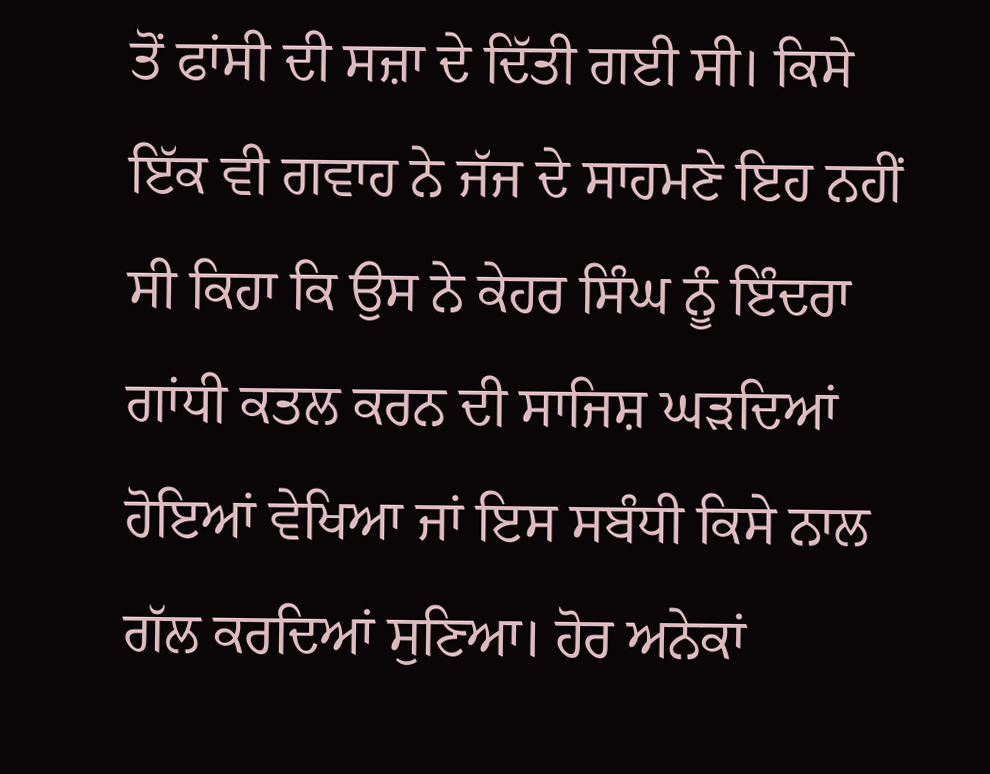ਤੋਂ ਫਾਂਸੀ ਦੀ ਸਜ਼ਾ ਦੇ ਦਿੱਤੀ ਗਈ ਸੀ। ਕਿਸੇ ਇੱਕ ਵੀ ਗਵਾਹ ਨੇ ਜੱਜ ਦੇ ਸਾਹਮਣੇ ਇਹ ਨਹੀਂ ਸੀ ਕਿਹਾ ਕਿ ਉਸ ਨੇ ਕੇਹਰ ਸਿੰਘ ਨੂੰ ਇੰਦਰਾ ਗਾਂਧੀ ਕਤਲ ਕਰਨ ਦੀ ਸਾਜਿਸ਼ ਘੜਦਿਆਂ ਹੋਇਆਂ ਵੇਖਿਆ ਜਾਂ ਇਸ ਸਬੰਧੀ ਕਿਸੇ ਨਾਲ ਗੱਲ ਕਰਦਿਆਂ ਸੁਣਿਆ। ਹੋਰ ਅਨੇਕਾਂ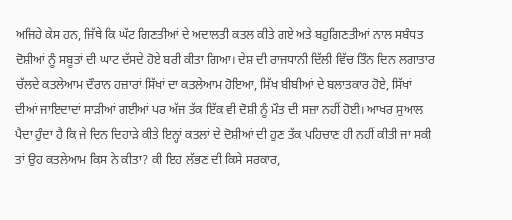ਅਜਿਹੇ ਕੇਸ ਹਨ, ਜਿੱਥੇ ਕਿ ਘੱਟ ਗਿਣਤੀਆਂ ਦੇ ਅਦਾਲਤੀ ਕਤਲ ਕੀਤੇ ਗਏ ਅਤੇ ਬਹੁਗਿਣਤੀਆਂ ਨਾਲ ਸਬੰਧਤ ਦੋਸ਼ੀਆਂ ਨੂੰ ਸਬੂਤਾਂ ਦੀ ਘਾਟ ਦੱਸਦੇ ਹੋਏ ਬਰੀ ਕੀਤਾ ਗਿਆ। ਦੇਸ਼ ਦੀ ਰਾਜਧਾਨੀ ਦਿੱਲੀ ਵਿੱਚ ਤਿੰਨ ਦਿਨ ਲਗਾਤਾਰ ਚੱਲਦੇ ਕਤਲੇਆਮ ਦੌਰਾਨ ਹਜ਼ਾਰਾਂ ਸਿੱਖਾਂ ਦਾ ਕਤਲੇਆਮ ਹੋਇਆ, ਸਿੱਖ ਬੀਬੀਆਂ ਦੇ ਬਲਾਤਕਾਰ ਹੋਏ, ਸਿੱਖਾਂ ਦੀਆਂ ਜਾਇਦਾਦਾਂ ਸਾੜੀਆਂ ਗਈਆਂ ਪਰ ਅੱਜ ਤੱਕ ਇੱਕ ਵੀ ਦੋਸ਼ੀ ਨੂੰ ਮੌਤ ਦੀ ਸਜ਼ਾ ਨਹੀਂ ਹੋਈ। ਆਖਰ ਸੁਆਲ ਪੈਦਾ ਹੁੰਦਾ ਹੈ ਕਿ ਜੇ ਦਿਨ ਦਿਹਾੜੇ ਕੀਤੇ ਇਨ੍ਹਾਂ ਕਤਲਾਂ ਦੇ ਦੋਸ਼ੀਆਂ ਦੀ ਹੁਣ ਤੱਕ ਪਹਿਚਾਣ ਹੀ ਨਹੀਂ ਕੀਤੀ ਜਾ ਸਕੀ ਤਾਂ ਉਹ ਕਤਲੇਆਮ ਕਿਸ ਨੇ ਕੀਤਾ? ਕੀ ਇਹ ਲੱਭਣ ਦੀ ਕਿਸੇ ਸਰਕਾਰ,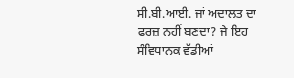ਸੀ.ਬੀ.ਆਈ. ਜਾਂ ਅਦਾਲਤ ਦਾ ਫਰਜ਼ ਨਹੀਂ ਬਣਦਾ? ਜੇ ਇਹ ਸੰਵਿਧਾਨਕ ਵੱਡੀਆਂ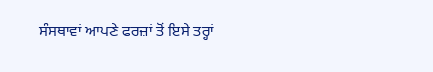ਸੰਸਥਾਵਾਂ ਆਪਣੇ ਫਰਜ਼ਾਂ ਤੋਂ ਇਸੇ ਤਰ੍ਹਾਂ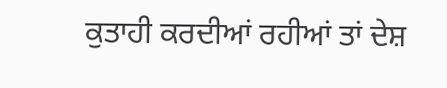ਕੁਤਾਹੀ ਕਰਦੀਆਂ ਰਹੀਆਂ ਤਾਂ ਦੇਸ਼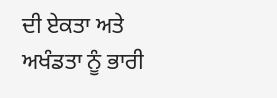ਦੀ ਏਕਤਾ ਅਤੇ ਅਖੰਡਤਾ ਨੂੰ ਭਾਰੀ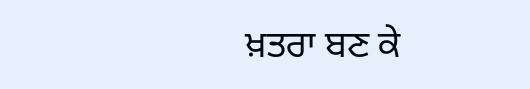ਖ਼ਤਰਾ ਬਣ ਕੇ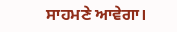ਸਾਹਮਣੇ ਆਵੇਗਾ।